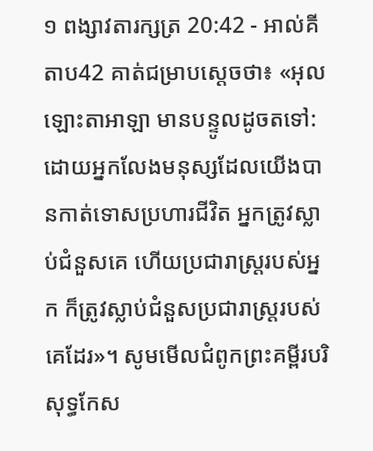១ ពង្សាវតារក្សត្រ 20:42 - អាល់គីតាប42 គាត់ជម្រាបស្តេចថា៖ «អុលឡោះតាអាឡា មានបន្ទូលដូចតទៅ: ដោយអ្នកលែងមនុស្សដែលយើងបានកាត់ទោសប្រហារជីវិត អ្នកត្រូវស្លាប់ជំនួសគេ ហើយប្រជារាស្ត្ររបស់អ្នក ក៏ត្រូវស្លាប់ជំនួសប្រជារាស្ត្ររបស់គេដែរ»។ សូមមើលជំពូកព្រះគម្ពីរបរិសុទ្ធកែស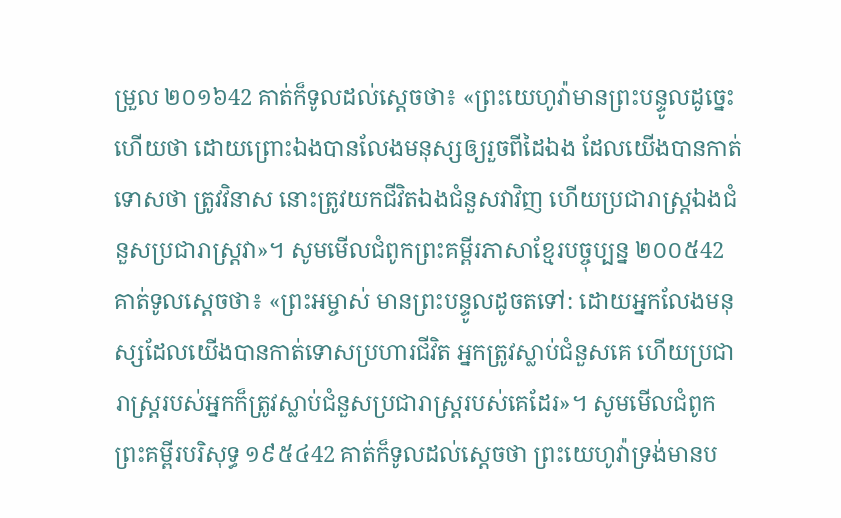ម្រួល ២០១៦42 គាត់ក៏ទូលដល់ស្តេចថា៖ «ព្រះយេហូវ៉ាមានព្រះបន្ទូលដូច្នេះហើយថា ដោយព្រោះឯងបានលែងមនុស្សឲ្យរួចពីដៃឯង ដែលយើងបានកាត់ទោសថា ត្រូវវិនាស នោះត្រូវយកជីវិតឯងជំនួសវាវិញ ហើយប្រជារាស្ត្រឯងជំនួសប្រជារាស្ត្រវា»។ សូមមើលជំពូកព្រះគម្ពីរភាសាខ្មែរបច្ចុប្បន្ន ២០០៥42 គាត់ទូលស្ដេចថា៖ «ព្រះអម្ចាស់ មានព្រះបន្ទូលដូចតទៅ: ដោយអ្នកលែងមនុស្សដែលយើងបានកាត់ទោសប្រហារជីវិត អ្នកត្រូវស្លាប់ជំនួសគេ ហើយប្រជារាស្ត្ររបស់អ្នកក៏ត្រូវស្លាប់ជំនួសប្រជារាស្ត្ររបស់គេដែរ»។ សូមមើលជំពូកព្រះគម្ពីរបរិសុទ្ធ ១៩៥៤42 គាត់ក៏ទូលដល់ស្តេចថា ព្រះយេហូវ៉ាទ្រង់មានប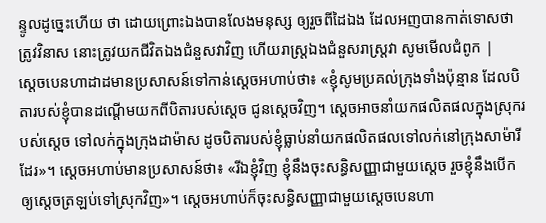ន្ទូលដូច្នេះហើយ ថា ដោយព្រោះឯងបានលែងមនុស្ស ឲ្យរួចពីដៃឯង ដែលអញបានកាត់ទោសថា ត្រូវវិនាស នោះត្រូវយកជីវិតឯងជំនួសវាវិញ ហើយរាស្ត្រឯងជំនួសរាស្ត្រវា សូមមើលជំពូក |
ស្តេចបេនហាដាដមានប្រសាសន៍ទៅកាន់ស្តេចអហាប់ថា៖ «ខ្ញុំសូមប្រគល់ក្រុងទាំងប៉ុន្មាន ដែលបិតារបស់ខ្ញុំបានដណ្តើមយកពីបិតារបស់ស្តេច ជូនស្តេចវិញ។ ស្តេចអាចនាំយកផលិតផលក្នុងស្រុករបស់ស្តេច ទៅលក់ក្នុងក្រុងដាម៉ាស ដូចបិតារបស់ខ្ញុំធ្លាប់នាំយកផលិតផលទៅលក់នៅក្រុងសាម៉ារីដែរ»។ ស្តេចអហាប់មានប្រសាសន៍ថា៖ «រីឯខ្ញុំវិញ ខ្ញុំនឹងចុះសន្ធិសញ្ញាជាមួយស្តេច រួចខ្ញុំនឹងបើកឲ្យស្តេចត្រឡប់ទៅស្រុកវិញ»។ ស្តេចអហាប់ក៏ចុះសន្ធិសញ្ញាជាមួយស្តេចបេនហា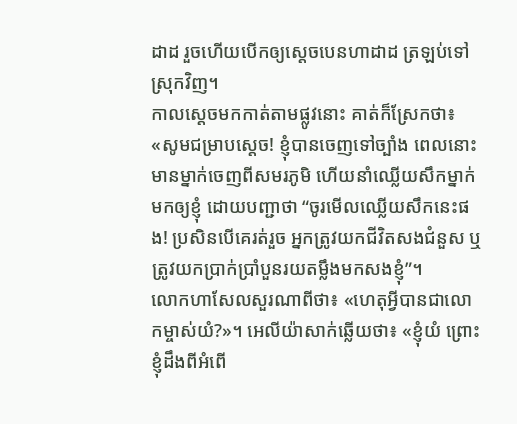ដាដ រួចហើយបើកឲ្យស្តេចបេនហាដាដ ត្រឡប់ទៅស្រុកវិញ។
កាលស្តេចមកកាត់តាមផ្លូវនោះ គាត់ក៏ស្រែកថា៖ «សូមជម្រាបស្តេច! ខ្ញុំបានចេញទៅច្បាំង ពេលនោះមានម្នាក់ចេញពីសមរភូមិ ហើយនាំឈ្លើយសឹកម្នាក់មកឲ្យខ្ញុំ ដោយបញ្ជាថា “ចូរមើលឈ្លើយសឹកនេះផង! ប្រសិនបើគេរត់រួច អ្នកត្រូវយកជីវិតសងជំនួស ឬត្រូវយកប្រាក់ប្រាំបួនរយតម្លឹងមកសងខ្ញុំ”។
លោកហាសែលសួរណាពីថា៖ «ហេតុអ្វីបានជាលោកម្ចាស់យំ?»។ អេលីយ៉ាសាក់ឆ្លើយថា៖ «ខ្ញុំយំ ព្រោះខ្ញុំដឹងពីអំពើ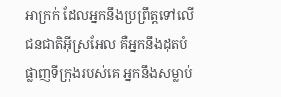អាក្រក់ ដែលអ្នកនឹងប្រព្រឹត្តទៅលើជនជាតិអ៊ីស្រអែល គឺអ្នកនឹងដុតបំផ្លាញទីក្រុងរបស់គេ អ្នកនឹងសម្លាប់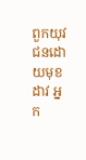ពួកយុវជនដោយមុខដាវ អ្នក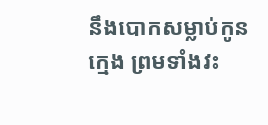នឹងបោកសម្លាប់កូនក្មេង ព្រមទាំងវះ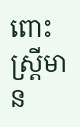ពោះស្ត្រីមាន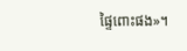ផ្ទៃពោះផង»។